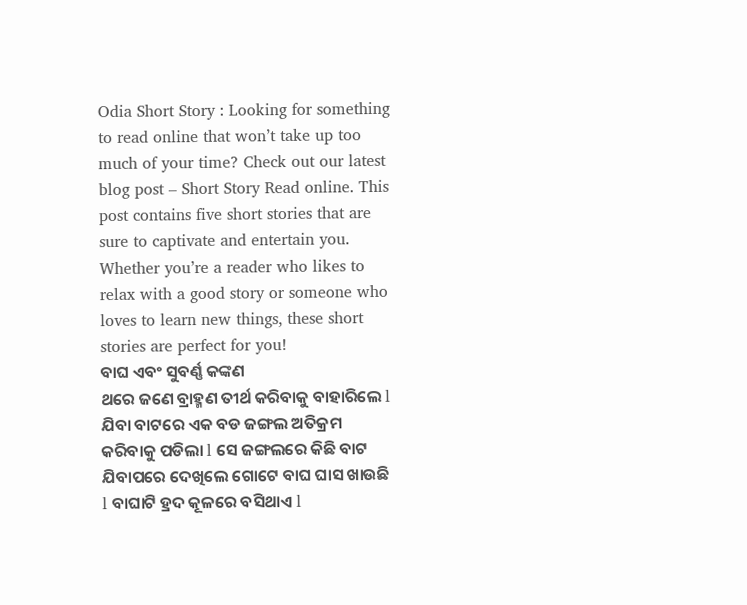Odia Short Story : Looking for something to read online that won’t take up too much of your time? Check out our latest blog post – Short Story Read online. This post contains five short stories that are sure to captivate and entertain you. Whether you’re a reader who likes to relax with a good story or someone who loves to learn new things, these short stories are perfect for you!
ବାଘ ଏବଂ ସୁବର୍ଣ୍ଣ କଙ୍କଣ
ଥରେ ଜଣେ ବ୍ରାହ୍ମଣ ତୀର୍ଥ କରିବାକୁ ବାହାରିଲେ l ଯିବା ବାଟରେ ଏକ ବଡ ଜଙ୍ଗଲ ଅତିକ୍ରମ କରିବାକୁ ପଡିଲା l ସେ ଜଙ୍ଗଲରେ କିଛି ବାଟ ଯିବାପରେ ଦେଖିଲେ ଗୋଟେ ବାଘ ଘାସ ଖାଉଛି l ବାଘାଟି ହ୍ରଦ କୂଳରେ ବସିଥାଏ l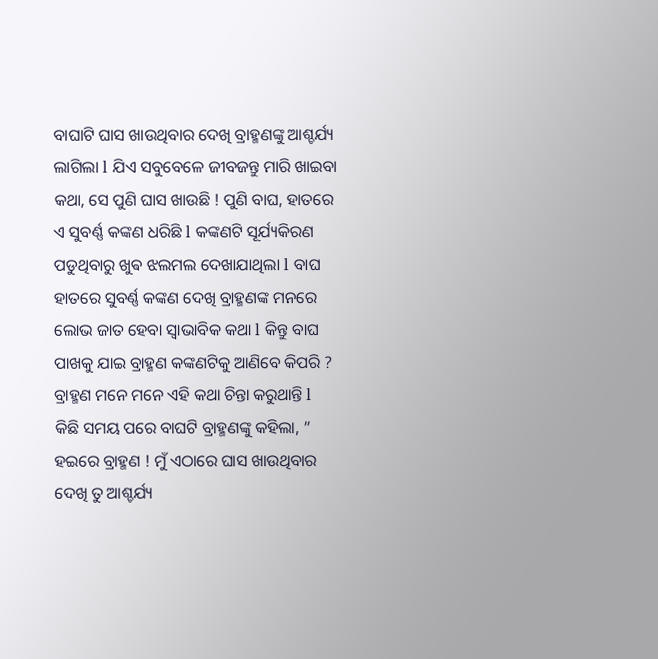ବାଘାଟି ଘାସ ଖାଉଥିବାର ଦେଖି ବ୍ରାହ୍ମଣଙ୍କୁ ଆଶ୍ଚର୍ଯ୍ୟ ଲାଗିଲା l ଯିଏ ସବୁବେଳେ ଜୀବଜନ୍ତୁ ମାରି ଖାଇବା କଥା, ସେ ପୁଣି ଘାସ ଖାଉଛି ! ପୁଣି ବାଘ, ହାତରେ ଏ ସୁବର୍ଣ୍ଣ କଙ୍କଣ ଧରିଛି l କଙ୍କଣଟି ସୂର୍ଯ୍ୟକିରଣ ପଡୁଥିବାରୁ ଖୁଵ ଝଲମଲ ଦେଖାଯାଥିଲା l ବାଘ ହାତରେ ସୁବର୍ଣ୍ଣ କଙ୍କଣ ଦେଖି ବ୍ରାହ୍ମଣଙ୍କ ମନରେ ଲୋଭ ଜାତ ହେବା ସ୍ୱାଭାବିକ କଥା l କିନ୍ତୁ ବାଘ ପାଖକୁ ଯାଇ ବ୍ରାହ୍ମଣ କଙ୍କଣଟିକୁ ଆଣିବେ କିପରି ? ବ୍ରାହ୍ମଣ ମନେ ମନେ ଏହି କଥା ଚିନ୍ତା କରୁଥାନ୍ତି l
କିଛି ସମୟ ପରେ ବାଘଟି ବ୍ରାହ୍ମଣଙ୍କୁ କହିଲା, ” ହଇରେ ବ୍ରାହ୍ମଣ ! ମୁଁ ଏଠାରେ ଘାସ ଖାଉଥିବାର ଦେଖି ତୁ ଆଶ୍ଚର୍ଯ୍ୟ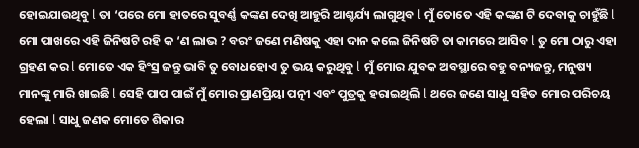ହୋଇଯାଉଥିବୁ l ତା ‘ପରେ ମୋ ହାତରେ ସୁବର୍ଣ୍ଣ କଙ୍କଣ ଦେଖି ଆହୁରି ଆଶ୍ଚର୍ଯ୍ୟ ଲାଗୁଥିବ l ମୁଁ ତୋତେ ଏହି କଙ୍କଣ ଟି ଦେବାକୁ ଚାହୁଁଛି l ମୋ ପାଖରେ ଏହି ଜିନିଷଟି ରହି କ ‘ଣ ଲାଭ ? ବରଂ ଜଣେ ମଣିଷକୁ ଏହା ଦାନ କଲେ ଜିନିଷଟି ତା କାମରେ ଆସିବ l ତୁ ମୋ ଠାରୁ ଏହା ଗ୍ରହଣ କର l ମୋତେ ଏକ ହିଂସ୍ର ଜନ୍ତୁ ଭାବି ତୁ ବୋଧହୋଏ ତୁ ଭୟ କରୁଥିବୁ l ମୁଁ ମୋର ଯୁବକ ଅବସ୍ଥାରେ ବହୁ ବନ୍ୟଜନ୍ତୁ, ମନୁଷ୍ୟ ମାନଙ୍କୁ ମାରି ଖାଇଛି l ସେହି ପାପ ପାଇଁ ମୁଁ ମୋର ପ୍ରାଣପ୍ରିୟା ପତ୍ନୀ ଏବଂ ପୁତ୍ରକୁ ହରାଇଥିଲି l ଥରେ ଜଣେ ସାଧୁ ସହିତ ମୋର ପରିଚୟ ହେଲା l ସାଧୁ ଜଣକ ମୋତେ ଶିକାର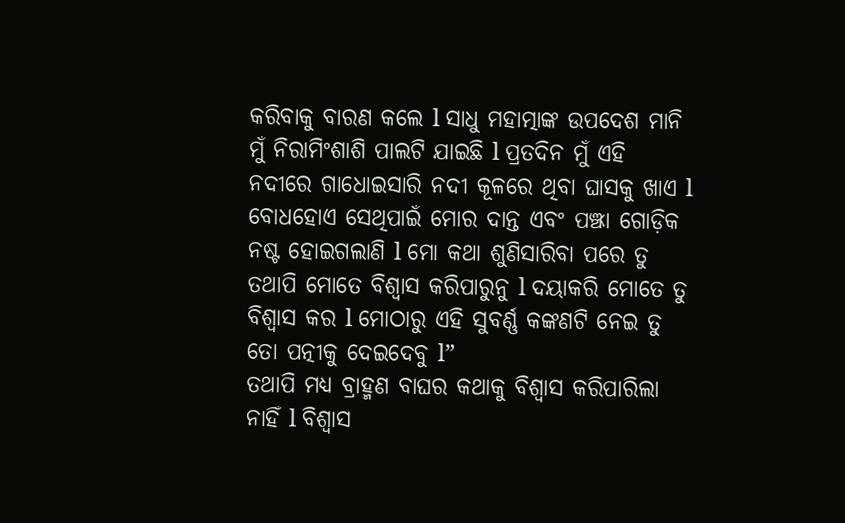କରିବାକୁ ବାରଣ କଲେ l ସାଧୁ ମହାତ୍ମାଙ୍କ ଉପଦେଶ ମାନି ମୁଁ ନିରାମିଂଶାଶି ପାଲଟି ଯାଇଛି l ପ୍ରତଦିନ ମୁଁ ଏହି ନଦୀରେ ଗାଧୋଇସାରି ନଦୀ କୂଳରେ ଥିବା ଘାସକୁ ଖାଏ l ବୋଧହୋଏ ସେଥିପାଇଁ ମୋର ଦାନ୍ତ ଏବଂ ପଞ୍ଝା ଗୋଡ଼ିକ ନଷ୍ଟ ହୋଇଗଲାଣି l ମୋ କଥା ଶୁଣିସାରିବା ପରେ ତୁ ତଥାପି ମୋତେ ବିଶ୍ୱାସ କରିପାରୁନୁ l ଦୟାକରି ମୋତେ ତୁ ବିଶ୍ୱାସ କର l ମୋଠାରୁ ଏହି ସୁବର୍ଣ୍ଣ କଙ୍କଣଟି ନେଇ ତୁ ତୋ ପତ୍ନୀକୁ ଦେଇଦେବୁ l”
ତଥାପି ମଧ୍ୟ ବ୍ରାହ୍ମଣ ବାଘର କଥାକୁ ବିଶ୍ୱାସ କରିପାରିଲା ନାହିଁ l ବିଶ୍ୱାସ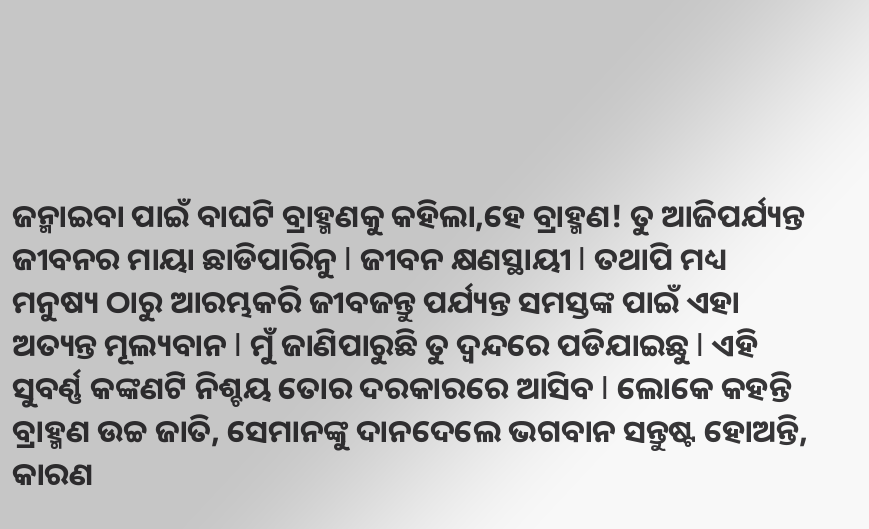ଜନ୍ମାଇବା ପାଇଁ ବାଘଟି ବ୍ରାହ୍ମଣକୁ କହିଲା,ହେ ବ୍ରାହ୍ମଣ! ତୁ ଆଜିପର୍ଯ୍ୟନ୍ତ ଜୀବନର ମାୟା ଛାଡିପାରିନୁ l ଜୀବନ କ୍ଷଣସ୍ଥାୟୀ l ତଥାପି ମଧ୍ୟ ମନୁଷ୍ୟ ଠାରୁ ଆରମ୍ଭକରି ଜୀବଜନ୍ତୁ ପର୍ଯ୍ୟନ୍ତ ସମସ୍ତଙ୍କ ପାଇଁ ଏହା ଅତ୍ୟନ୍ତ ମୂଲ୍ୟବାନ l ମୁଁ ଜାଣିପାରୁଛି ତୁ ଦ୍ବନ୍ଦରେ ପଡିଯାଇଛୁ l ଏହି ସୁବର୍ଣ୍ଣ କଙ୍କଣଟି ନିଶ୍ଚୟ ତୋର ଦରକାରରେ ଆସିବ l ଲୋକେ କହନ୍ତି ବ୍ରାହ୍ମଣ ଉଚ୍ଚ ଜାତି, ସେମାନଙ୍କୁ ଦାନଦେଲେ ଭଗବାନ ସନ୍ତୁଷ୍ଟ ହୋଅନ୍ତି, କାରଣ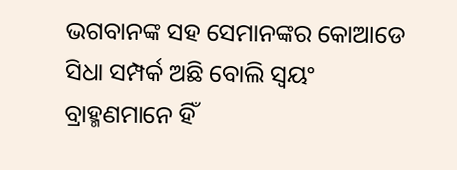ଭଗବାନଙ୍କ ସହ ସେମାନଙ୍କର କୋଆଡେ ସିଧା ସମ୍ପର୍କ ଅଛି ବୋଲି ସ୍ୱୟଂ ବ୍ରାହ୍ମଣମାନେ ହିଁ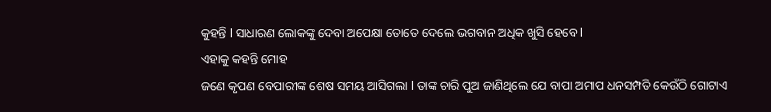କୁହନ୍ତି l ସାଧାରଣ ଲୋକଙ୍କୁ ଦେବା ଅପେକ୍ଷା ତୋତେ ଦେଲେ ଭଗବାନ ଅଧିକ ଖୁସି ହେବେ l
ଏହାକୁ କହନ୍ତି ମୋହ
ଜଣେ କୃପଣ ବେପାରୀଙ୍କ ଶେଷ ସମୟ ଆସିଗଲା l ତାଙ୍କ ଚାରି ପୁଅ ଜାଣିଥିଲେ ଯେ ବାପା ଅମାପ ଧନସମ୍ପତି କେଉଁଠି ଗୋଟାଏ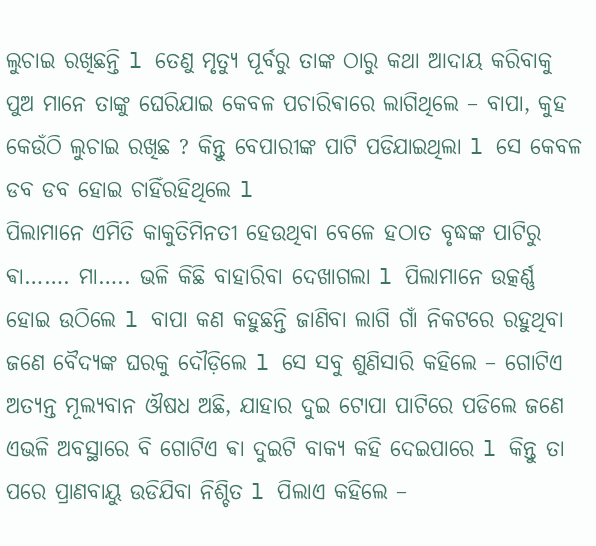ଲୁଚାଇ ରଖିଛନ୍ତି l ତେଣୁ ମୃତ୍ୟୁ ପୂର୍ବରୁ ତାଙ୍କ ଠାରୁ କଥା ଆଦାୟ କରିବାକୁ ପୁଅ ମାନେ ତାଙ୍କୁ ଘେରିଯାଇ କେବଳ ପଚାରିଵାରେ ଲାଗିଥିଲେ – ବାପା, କୁହ କେଉଁଠି ଲୁଚାଇ ରଖିଛ ? କିନ୍ତୁ ବେପାରୀଙ୍କ ପାଟି ପଡିଯାଇଥିଲା l ସେ କେବଳ ଡବ ଡବ ହୋଇ ଚାହିଁରହିଥିଲେ l
ପିଲାମାନେ ଏମିତି କାକୁତିମିନତୀ ହେଉଥିବା ବେଳେ ହଠାତ ବୃଦ୍ଧଙ୍କ ପାଟିରୁ ଵା……. ମା….. ଭଳି କିଛି ବାହାରିବା ଦେଖାଗଲା l ପିଲାମାନେ ଉତ୍କର୍ଣ୍ଣ ହୋଇ ଉଠିଲେ l ବାପା କଣ କହୁଛନ୍ତି ଜାଣିବା ଲାଗି ଗାଁ ନିକଟରେ ରହୁଥିବା ଜଣେ ବୈଦ୍ୟଙ୍କ ଘରକୁ ଦୌଡ଼ିଲେ l ସେ ସବୁ ଶୁଣିସାରି କହିଲେ – ଗୋଟିଏ ଅତ୍ୟନ୍ତ ମୂଲ୍ୟବାନ ଔଷଧ ଅଛି, ଯାହାର ଦୁଇ ଟୋପା ପାଟିରେ ପଡିଲେ ଜଣେ ଏଭଳି ଅବସ୍ଥାରେ ବି ଗୋଟିଏ ଵା ଦୁଇଟି ବାକ୍ୟ କହି ଦେଇପାରେ l କିନ୍ତୁ ତା ପରେ ପ୍ରାଣବାୟୁ ଉଡିଯିବା ନିଶ୍ଚିତ l ପିଲାଏ କହିଲେ –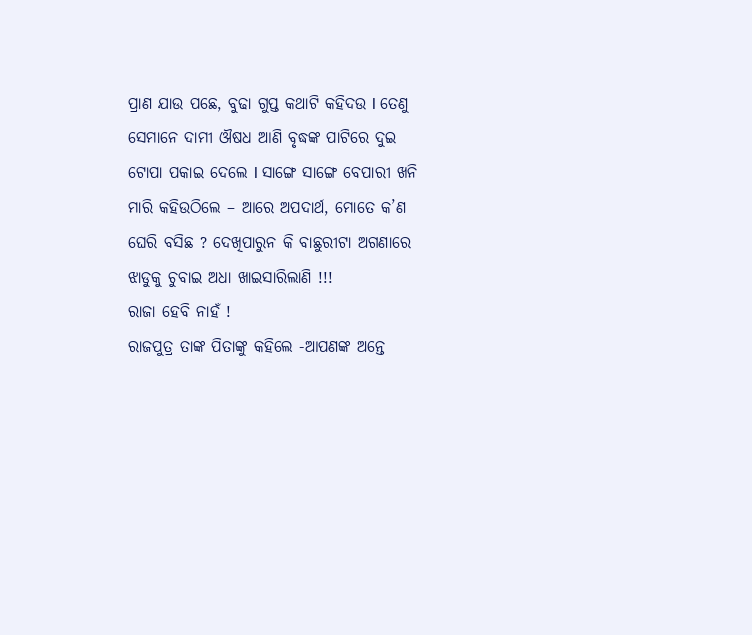ପ୍ରାଣ ଯାଉ ପଛେ, ବୁଢା ଗୁପ୍ତ କଥାଟି କହିଦଉ l ତେଣୁ ସେମାନେ ଦାମୀ ଔଷଧ ଆଣି ବୃଦ୍ଧଙ୍କ ପାଟିରେ ଦୁଇ ଟୋପା ପକାଇ ଦେଲେ l ସାଙ୍ଗେ ସାଙ୍ଗେ ବେପାରୀ ଖନି ମାରି କହିଉଠିଲେ – ଆରେ ଅପଦାର୍ଥ, ମୋତେ କ’ଣ ଘେରି ବସିଛ ? ଦେଖିପାରୁନ କି ବାଛୁରୀଟା ଅଗଣାରେ ଝାଡୁକୁ ଚୁବାଇ ଅଧା ଖାଇସାରିଲାଣି !!!
ରାଜା ହେବି ନାହଁ !
ରାଜପୁତ୍ର ତାଙ୍କ ପିତାଙ୍କୁ କହିଲେ -ଆପଣଙ୍କ ଅନ୍ତେ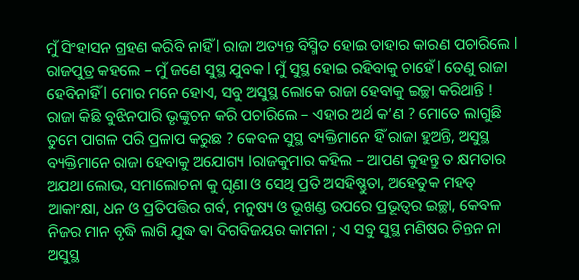ମୁଁ ସିଂହାସନ ଗ୍ରହଣ କରିବି ନାହିଁ l ରାଜା ଅତ୍ୟନ୍ତ ବିସ୍ମିତ ହୋଇ ତାହାର କାରଣ ପଚାରିଲେ l
ରାଜପୁତ୍ର କହଲେ – ମୁଁ ଜଣେ ସୁସ୍ଥ ଯୁବକ l ମୁଁ ସୁସ୍ଥ ହୋଇ ରହିବାକୁ ଚାହେଁ l ତେଣୁ ରାଜା ହେବିନାହିଁ l ମୋର ମନେ ହୋଏ, ସବୁ ଅସୁସ୍ଥ ଲୋକେ ରାଜା ହେବାକୁ ଇଚ୍ଛା କରିଥାନ୍ତି ! ରାଜା କିଛି ବୁଝିନପାରି ଭୃଙ୍କୁଚନ କରି ପଚାରିଲେ – ଏହାର ଅର୍ଥ କ’ଣ ? ମୋତେ ଲାଗୁଛି ତୁମେ ପାଗଳ ପରି ପ୍ରଳାପ କରୁଛ ? କେବଳ ସୁସ୍ଥ ବ୍ୟକ୍ତିମାନେ ହିଁ ରାଜା ହୁଅନ୍ତି, ଅସୁସ୍ଥ ବ୍ୟକ୍ତିମାନେ ରାଜା ହେବାକୁ ଅଯୋଗ୍ୟ lରାଜକୁମାର କହିଲ – ଆପଣ କୁହନ୍ତୁ ତ କ୍ଷମତାର ଅଯଥା ଲୋଭ, ସମାଲୋଚନା କୁ ଘୃଣା ଓ ସେଥି ପ୍ରତି ଅସହିଷ୍ଣୁତା, ଅହେତୁକ ମହତ୍ ଆକାଂକ୍ଷା, ଧନ ଓ ପ୍ରତିପତ୍ତିର ଗର୍ବ, ମନୁଷ୍ୟ ଓ ଭୂଖଣ୍ଡ ଉପରେ ପ୍ରଭୂତ୍ବର ଇଚ୍ଛା, କେବଳ ନିଜର ମାନ ବୃଦ୍ଧି ଲାଗି ଯୁଦ୍ଧ ଵା ଦିଗବିଜୟର କାମନା ; ଏ ସବୁ ସୁସ୍ଥ ମଣିଷର ଚିନ୍ତନ ନା ଅସୁସ୍ଥ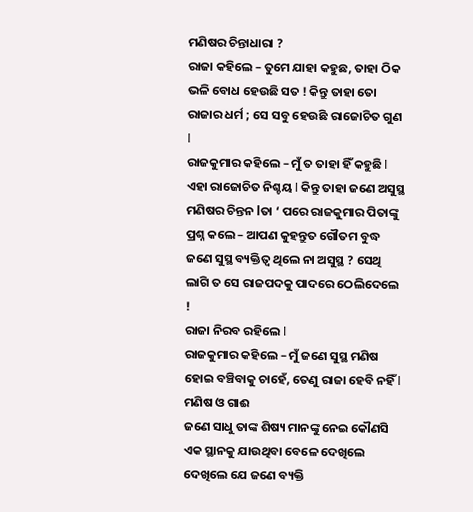ମଣିଷର ଚିନ୍ତାଧାରା ?
ରାଜା କହିଲେ – ତୁମେ ଯାହା କହୁଛ, ତାହା ଠିକ ଭଳି ବୋଧ ହେଉଛି ସତ ! କିନ୍ତୁ ତାହା ତୋ ରାଜାର ଧର୍ମ ; ସେ ସବୁ ହେଉଛି ରାଜୋଚିତ ଗୁଣ l
ରାଜକୁମାର କହିଲେ – ମୁଁ ତ ତାହା ହିଁ କହୁଛି l ଏହା ରାଜୋଚିତ ନିଶ୍ଚୟ l କିନ୍ତୁ ତାହା ଜଣେ ଅସୁସ୍ଥ ମଣିଷର ଚିନ୍ତନ lତା ‘ ପରେ ରାଜକୁମାର ପିତାଙ୍କୁ ପ୍ରଶ୍ନ କଲେ – ଆପଣ କୁହନ୍ତୁତ ଗୌତମ ବୁଦ୍ଧ ଜଣେ ସୁସ୍ଥ ବ୍ୟକ୍ତିତ୍ୱ ଥିଲେ ନା ଅସୁସ୍ଥ ? ସେଥି ଲାଗି ତ ସେ ରାଜପଦକୁ ପାଦରେ ଠେଲିଦେଲେ !
ରାଜା ନିରବ ରହିଲେ l
ରାଜକୁମାର କହିଲେ – ମୁଁ ଜଣେ ସୁସ୍ଥ ମଣିଷ ହୋଇ ବଞ୍ଚିବାକୁ ଚାହେଁ, ତେଣୁ ରାଜା ହେବି ନହିଁ l
ମଣିଷ ଓ ଗାଈ
ଜଣେ ସାଧୁ ତାଙ୍କ ଶିଷ୍ୟ ମାନଙ୍କୁ ନେଇ କୌଣସି ଏକ ସ୍ଥାନକୁ ଯାଉଥିବା ବେଳେ ଦେଖିଲେ ଦେଖିଲେ ଯେ ଜଣେ ବ୍ୟକ୍ତି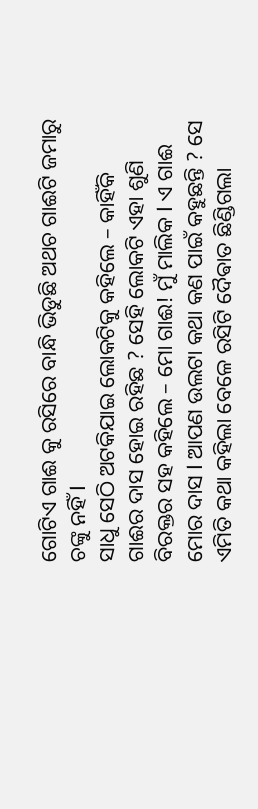ଗୋଟିଏ ଗାଈ କୁ ରସିରେ ବାନ୍ଧି ଭିଡୁଛି ଅଥଚ ଗାଈଟି ଜମାରୁ ଚଙ୍କୁ ନହିଁ l
ସାଧୁ ସେଠି ଅଟକିଯାଇ ଲୋକଟିକୁ କହିଲେ – କାହିଁକି ଗାଈର ଦାସ ହୋଇ ରହିଛ ? ସେହି ଲୋକଟି ଏହା ଶୁଣି ବିରକ୍ତର ସହ କହିଲେ – ମୋ ଗାଈ! ମୁଁ ମାଲିକ l ଏ ଗାଈ ମୋର ଦାସ l ଆପଣ ଉଲଟା କଥା କଣ ପାଇଁ କହୁଛନ୍ତି ? ସେ ଏମିତି କଥା କହିଲା ବେଳେ ରସିଟି ଦୈଵାତ ଛିଣ୍ଡିଗଲା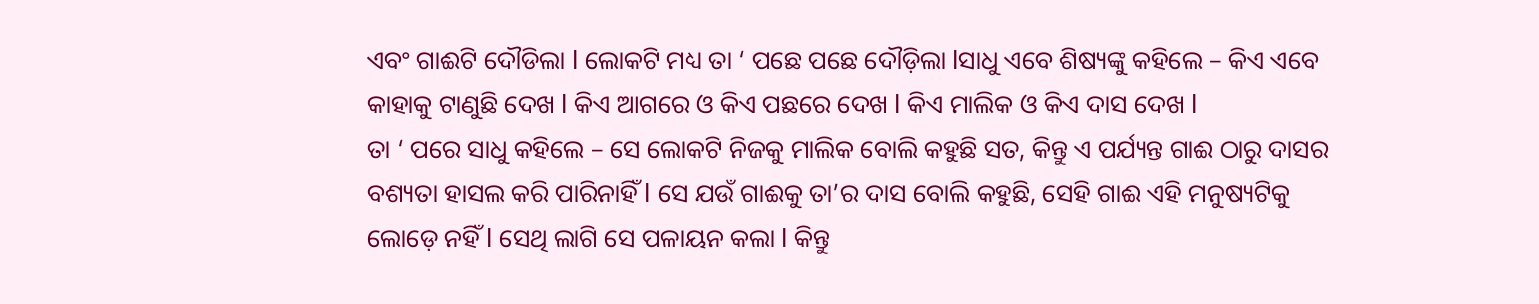ଏବଂ ଗାଈଟି ଦୌଡିଲା l ଲୋକଟି ମଧ୍ୟ ତା ‘ ପଛେ ପଛେ ଦୌଡ଼ିଲା lସାଧୁ ଏବେ ଶିଷ୍ୟଙ୍କୁ କହିଲେ – କିଏ ଏବେ କାହାକୁ ଟାଣୁଛି ଦେଖ l କିଏ ଆଗରେ ଓ କିଏ ପଛରେ ଦେଖ l କିଏ ମାଲିକ ଓ କିଏ ଦାସ ଦେଖ l
ତା ‘ ପରେ ସାଧୁ କହିଲେ – ସେ ଲୋକଟି ନିଜକୁ ମାଲିକ ବୋଲି କହୁଛି ସତ, କିନ୍ତୁ ଏ ପର୍ଯ୍ୟନ୍ତ ଗାଈ ଠାରୁ ଦାସର ବଶ୍ୟତା ହାସଲ କରି ପାରିନାହିଁ l ସେ ଯଉଁ ଗାଈକୁ ତା’ର ଦାସ ବୋଲି କହୁଛି, ସେହି ଗାଈ ଏହି ମନୁଷ୍ୟଟିକୁ ଲୋଡ଼େ ନହିଁ l ସେଥି ଲାଗି ସେ ପଳାୟନ କଲା l କିନ୍ତୁ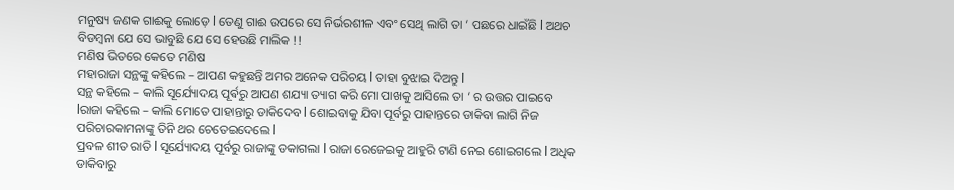ମନୁଷ୍ୟ ଜଣକ ଗାଈକୁ ଲୋଡ଼େ l ତେଣୁ ଗାଈ ଉପରେ ସେ ନିର୍ଭରଶୀଳ ଏବଂ ସେଥି ଲାଗି ତା ‘ ପଛରେ ଧାଇଁଛି l ଅଥଚ ବିଡମ୍ବନା ଯେ ସେ ଭାବୁଛି ଯେ ସେ ହେଉଛି ମାଲିକ !!
ମଣିଷ ଭିତରେ କେତେ ମଣିଷ
ମହାରାଜା ସନ୍ଥଙ୍କୁ କହିଲେ – ଆପଣ କହୁଛନ୍ତି ଅମର ଅନେକ ପରିଚୟ l ତାହା ବୁଝାଇ ଦିଅନ୍ତୁ l
ସନ୍ଥ କହିଲେ – କାଲି ସୂର୍ଯ୍ୟୋଦୟ ପୂର୍ଵରୁ ଆପଣ ଶଯ୍ୟା ତ୍ୟାଗ କରି ମୋ ପାଖକୁ ଆସିଲେ ତା ‘ ର ଉତ୍ତର ପାଇବେ lରାଜା କହିଲେ – କାଲି ମୋତେ ପାହାନ୍ତାରୁ ଡାକିଦେବ l ଶୋଇବାକୁ ଯିବା ପୂର୍ବରୁ ପାହାନ୍ତରେ ଡାକିବା ଲାଗି ନିଜ ପରିଚାରକାମନାଙ୍କୁ ତିନି ଥର ଚେତେଇଦେଲେ l
ପ୍ରବଳ ଶୀତ ରାତି l ସୂର୍ଯ୍ୟୋଦୟ ପୂର୍ବରୁ ରାଜାଙ୍କୁ ଡକାଗଲା l ରାଜା ରେଜେଇକୁ ଆହୁରି ଟାଣି ନେଇ ଶୋଇଗଲେ l ଅଧିକ ଡାକିବାରୁ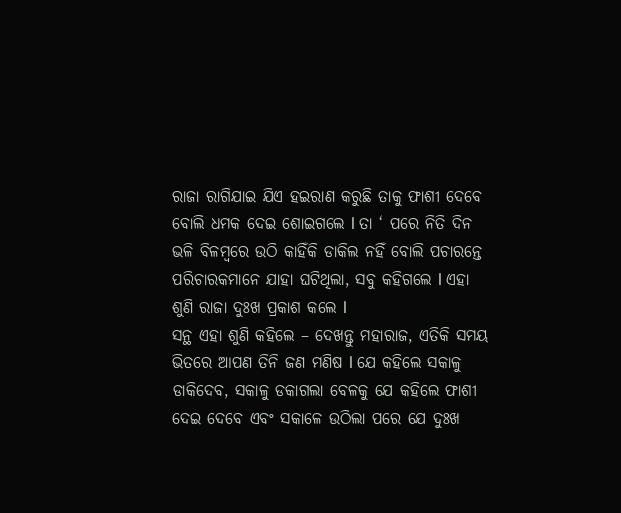ରାଜା ରାଗିଯାଇ ଯିଏ ହଇରାଣ କରୁଛି ତାକୁ ଫାଶୀ ଦେବେ ବୋଲି ଧମକ ଦେଇ ଶୋଇଗଲେ l ତା ‘ ପରେ ନିତି ଦିନ ଭଳି ବିଳମ୍ବରେ ଉଠି କାହିଁକି ଡାକିଲ ନହିଁ ବୋଲି ପଚାରନ୍ତେ ପରିଚାରକମାନେ ଯାହା ଘଟିଥିଲା, ସବୁ କହିଗଲେ l ଏହା ଶୁଣି ରାଜା ଦୁଃଖ ପ୍ରକାଶ କଲେ l
ସନ୍ଥ ଏହା ଶୁଣି କହିଲେ – ଦେଖନ୍ତୁ ମହାରାଜ, ଏତିକି ସମୟ ଭିତରେ ଆପଣ ତିନି ଜଣ ମଣିଷ l ଯେ କହିଲେ ସକାଳୁ ଡାକିଦେବ, ସକାଳୁ ଡକାଗଲା ବେଳକୁ ଯେ କହିଲେ ଫାଶୀ ଦେଇ ଦେବେ ଏବଂ ସକାଳେ ଉଠିଲା ପରେ ଯେ ଦୁଃଖ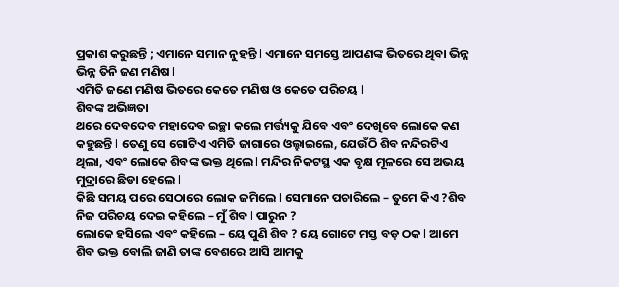ପ୍ରକାଶ କରୁଛନ୍ତି ; ଏମାନେ ସମାନ ନୁହନ୍ତି l ଏମାନେ ସମସ୍ତେ ଆପଣଙ୍କ ଭିତରେ ଥିବା ଭିନ୍ନ ଭିନ୍ନ ତିନି ଜଣ ମଣିଷ l
ଏମିତି ଜଣେ ମଣିଷ ଭିତରେ କେତେ ମଣିଷ ଓ କେତେ ପରିଚୟ l
ଶିବଙ୍କ ଅଭିଜ୍ଞତା
ଥରେ ଦେବଦେବ ମହାଦେବ ଇଚ୍ଛା କଲେ ମର୍ତ୍ତ୍ୟକୁ ଯିବେ ଏବଂ ଦେଖିବେ ଲୋକେ କଣ କହୁଛନ୍ତି l ତେଣୁ ସେ ଗୋଟିଏ ଏମିତି ଜାଗାରେ ଓଲ୍ହାଇଲେ, ଯେଉଁଠି ଶିବ ନନ୍ଦିରଟିଏ ଥିଲା, ଏବଂ ଲୋକେ ଶିବଙ୍କ ଭକ୍ତ ଥିଲେ l ମନ୍ଦିର ନିକଟସ୍ଥ ଏକ ବୃକ୍ଷ ମୂଳରେ ସେ ଅଭୟ ମୁଦ୍ରାରେ ଛିଡା ହେଲେ l
କିଛି ସମୟ ପରେ ସେଠାରେ ଲୋକ ଜମିଲେ l ସେମାନେ ପଚାରିଲେ – ତୁମେ କିଏ ?ଶିବ ନିଜ ପରିଚୟ ଦେଇ କହିଲେ – ମୁଁ ଶିବ l ପାରୁନ ?
ଲୋକେ ହସିଲେ ଏବଂ କହିଲେ – ୟେ ପୁଣି ଶିବ ? ୟେ ଗୋଟେ ମସ୍ତ ବଡ଼ ଠକ l ଆମେ ଶିବ ଭକ୍ତ ବୋଲି ଜାଣି ତାଙ୍କ ବେଶରେ ଆସି ଆମକୁ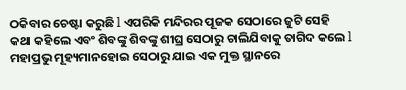ଠକିବାର ଚେଷ୍ଟା କରୁଛି l ଏପରିକି ମନ୍ଦିରର ପୂଜକ ସେଠାରେ ଜୁଟି ସେହି କଥା କହିଲେ ଏବଂ ଶିବଙ୍କୁ ଶିବଙ୍କୁ ଶୀଘ୍ର ସେଠାରୁ ଚାଲିଯିବାକୁ ତାଗିଦ କଲେ l ମହାପ୍ରଭୁ ମୂହ୍ୟମାନହୋଇ ସେଠାରୁ ଯାଇ ଏକ ମୁକ୍ତ ସ୍ଥାନରେ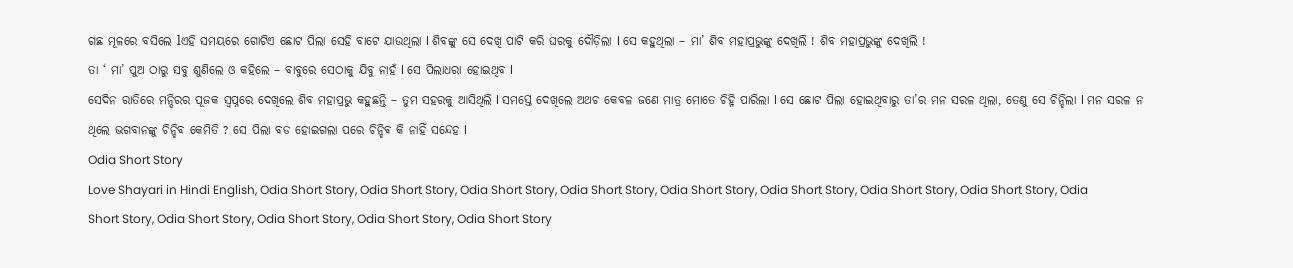ଗଛ ମୂଳରେ ବସିଲେ lଏହି ସମୟରେ ଗୋଟିଏ ଛୋଟ ପିଲା ସେହି ବାଟେ ଯାଉଥିଲା l ଶିବଙ୍କୁ ସେ ଦେଖି ପାଟି କରି ଘରକୁ ଦୌଡ଼ିଲା l ସେ କହୁଥିଲା – ମା’ ଶିବ ମହାପ୍ରଭୁଙ୍କୁ ଦେଖିଲି ! ଶିବ ମହାପ୍ରଭୁଙ୍କୁ ଦେଖିଲି !
ତା ‘ ମା’ ପୁଅ ଠାରୁ ସବୁ ଶୁଣିଲେ ଓ କହିଲେ – ବାବୁରେ ସେଠାକୁ ଯିବୁ ନାହଁ l ସେ ପିଲାଧରା ହୋଇଥିବ l
ସେଦିନ ରାତିରେ ମନ୍ଦିରର ପୂଜକ ସ୍ୱପ୍ନରେ ଦେଖିଲେ ଶିବ ମହାପ୍ରଭୁ କହୁଛନ୍ତି – ତୁମ ସହରକୁ ଆସିଥିଲି l ସମସ୍ତେ ଦେଖିଲେ ଅଥଚ କେବଳ ଜଣେ ମାତ୍ର ମୋତେ ଚିହ୍ନି ପାରିଲା l ସେ ଛୋଟ ପିଲା ହୋଇଥିବାରୁ ତା’ର ମନ ସରଳ ଥିଲା, ତେଣୁ ସେ ଚିନ୍ହିଲା l ମନ ସରଳ ନ ଥିଲେ ଭଗବାନଙ୍କୁ ଚିନ୍ହିବ କେମିତି ? ସେ ପିଲା ବଡ ହୋଇଗଲା ପରେ ଚିନ୍ହିଵ କି ନାହିଁ ସନ୍ଦେହ l
Odia Short Story
Love Shayari in Hindi English, Odia Short Story, Odia Short Story, Odia Short Story, Odia Short Story, Odia Short Story, Odia Short Story, Odia Short Story, Odia Short Story, Odia Short Story, Odia Short Story, Odia Short Story, Odia Short Story, Odia Short Story